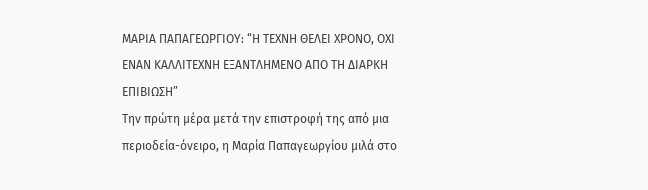ΜΑΡΙΑ ΠΑΠΑΓΕΩΡΓΙΟΥ: “Η ΤΕΧΝΗ ΘΕΛΕΙ ΧΡΟΝΟ, ΟΧΙ ΕΝΑΝ ΚΑΛΛΙΤΕΧΝΗ ΕΞΑΝΤΛΗΜΕΝΟ ΑΠΟ ΤΗ ΔΙΑΡΚΗ ΕΠΙΒΙΩΣΗ”
Την πρώτη μέρα μετά την επιστροφή της από μια περιοδεία-όνειρο, η Μαρία Παπαγεωργίου μιλά στο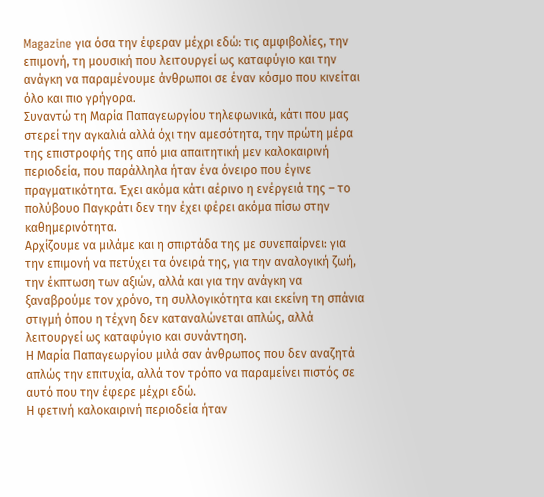Magazine για όσα την έφεραν μέχρι εδώ: τις αμφιβολίες, την επιμονή, τη μουσική που λειτουργεί ως καταφύγιο και την ανάγκη να παραμένουμε άνθρωποι σε έναν κόσμο που κινείται όλο και πιο γρήγορα.
Συναντώ τη Μαρία Παπαγεωργίου τηλεφωνικά, κάτι που μας στερεί την αγκαλιά αλλά όχι την αμεσότητα, την πρώτη μέρα της επιστροφής της από μια απαιτητική μεν καλοκαιρινή περιοδεία, που παράλληλα ήταν ένα όνειρο που έγινε πραγματικότητα. Έχει ακόμα κάτι αέρινο η ενέργειά της – το πολύβουο Παγκράτι δεν την έχει φέρει ακόμα πίσω στην καθημερινότητα.
Αρχίζουμε να μιλάμε και η σπιρτάδα της με συνεπαίρνει: για την επιμονή να πετύχει τα όνειρά της, για την αναλογική ζωή, την έκπτωση των αξιών, αλλά και για την ανάγκη να ξαναβρούμε τον χρόνο, τη συλλογικότητα και εκείνη τη σπάνια στιγμή όπου η τέχνη δεν καταναλώνεται απλώς, αλλά λειτουργεί ως καταφύγιο και συνάντηση.
Η Μαρία Παπαγεωργίου μιλά σαν άνθρωπος που δεν αναζητά απλώς την επιτυχία, αλλά τον τρόπο να παραμείνει πιστός σε αυτό που την έφερε μέχρι εδώ.
Η φετινή καλοκαιρινή περιοδεία ήταν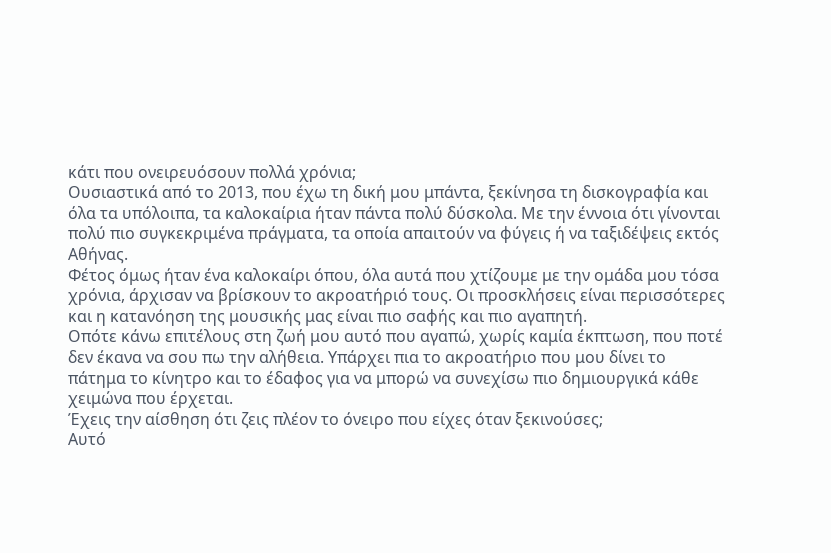κάτι που ονειρευόσουν πολλά χρόνια;
Ουσιαστικά από το 2013, που έχω τη δική μου μπάντα, ξεκίνησα τη δισκογραφία και όλα τα υπόλοιπα, τα καλοκαίρια ήταν πάντα πολύ δύσκολα. Με την έννοια ότι γίνονται πολύ πιο συγκεκριμένα πράγματα, τα οποία απαιτούν να φύγεις ή να ταξιδέψεις εκτός Αθήνας.
Φέτος όμως ήταν ένα καλοκαίρι όπου, όλα αυτά που χτίζουμε με την ομάδα μου τόσα χρόνια, άρχισαν να βρίσκουν το ακροατήριό τους. Οι προσκλήσεις είναι περισσότερες και η κατανόηση της μουσικής μας είναι πιο σαφής και πιο αγαπητή.
Οπότε κάνω επιτέλους στη ζωή μου αυτό που αγαπώ, χωρίς καμία έκπτωση, που ποτέ δεν έκανα να σου πω την αλήθεια. Υπάρχει πια το ακροατήριο που μου δίνει το πάτημα το κίνητρο και το έδαφος για να μπορώ να συνεχίσω πιο δημιουργικά κάθε χειμώνα που έρχεται.
Έχεις την αίσθηση ότι ζεις πλέον το όνειρο που είχες όταν ξεκινούσες;
Αυτό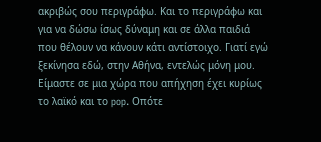ακριβώς σου περιγράφω. Και το περιγράφω και για να δώσω ίσως δύναμη και σε άλλα παιδιά που θέλουν να κάνουν κάτι αντίστοιχο. Γιατί εγώ ξεκίνησα εδώ, στην Αθήνα, εντελώς μόνη μου.
Είμαστε σε μια χώρα που απήχηση έχει κυρίως το λαϊκό και το pop. Οπότε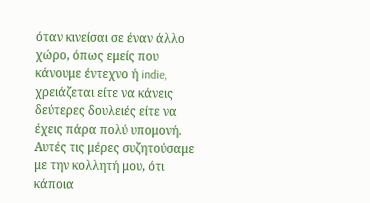όταν κινείσαι σε έναν άλλο χώρο, όπως εμείς που κάνουμε έντεχνο ή indie, χρειάζεται είτε να κάνεις δεύτερες δουλειές είτε να έχεις πάρα πολύ υπομονή.
Αυτές τις μέρες συζητούσαμε με την κολλητή μου, ότι κάποια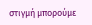στιγμή μπορούμε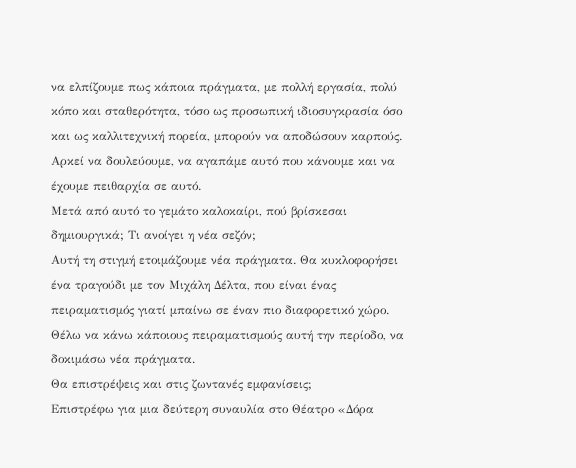να ελπίζουμε πως κάποια πράγματα, με πολλή εργασία, πολύ κόπο και σταθερότητα, τόσο ως προσωπική ιδιοσυγκρασία όσο και ως καλλιτεχνική πορεία, μπορούν να αποδώσουν καρπούς. Αρκεί να δουλεύουμε, να αγαπάμε αυτό που κάνουμε και να έχουμε πειθαρχία σε αυτό.
Μετά από αυτό το γεμάτο καλοκαίρι, πού βρίσκεσαι δημιουργικά; Τι ανοίγει η νέα σεζόν;
Αυτή τη στιγμή ετοιμάζουμε νέα πράγματα. Θα κυκλοφορήσει ένα τραγούδι με τον Μιχάλη Δέλτα, που είναι ένας πειραματισμός γιατί μπαίνω σε έναν πιο διαφορετικό χώρο. Θέλω να κάνω κάποιους πειραματισμούς αυτή την περίοδο, να δοκιμάσω νέα πράγματα.
Θα επιστρέψεις και στις ζωντανές εμφανίσεις;
Επιστρέφω για μια δεύτερη συναυλία στο Θέατρο «Δόρα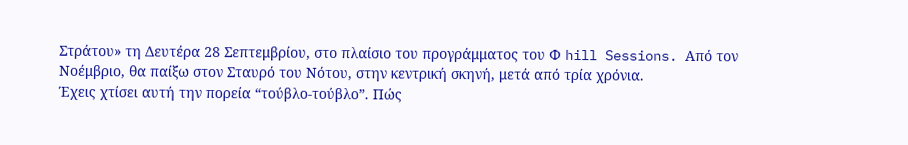Στράτου» τη Δευτέρα 28 Σεπτεμβρίου, στο πλαίσιο του προγράμματος του Φ hill Sessions. Από τον Νοέμβριο, θα παίξω στον Σταυρό του Νότου, στην κεντρική σκηνή, μετά από τρία χρόνια.
Έχεις χτίσει αυτή την πορεία “τούβλο-τούβλο”. Πώς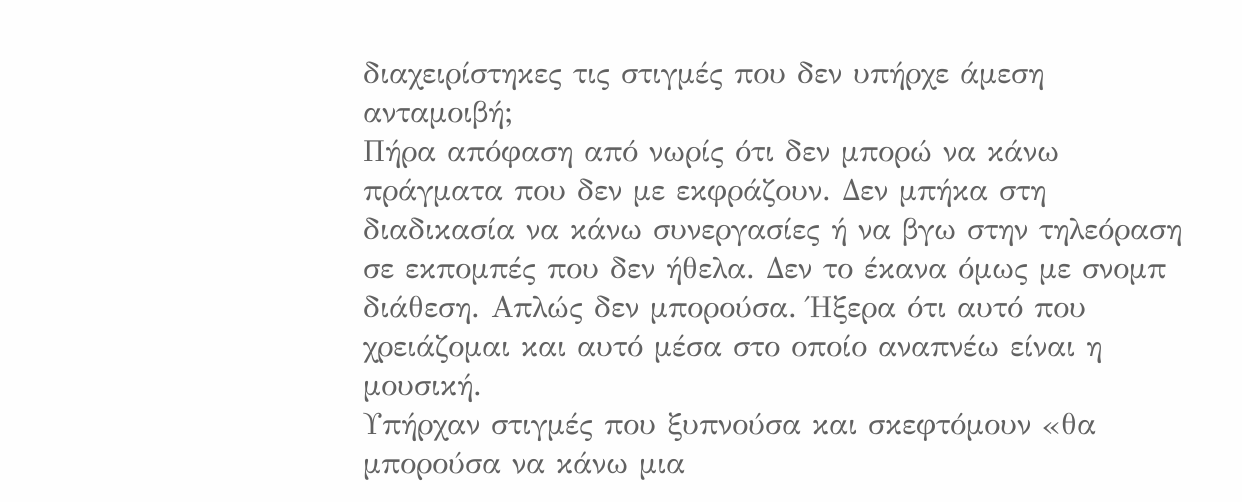διαχειρίστηκες τις στιγμές που δεν υπήρχε άμεση ανταμοιβή;
Πήρα απόφαση από νωρίς ότι δεν μπορώ να κάνω πράγματα που δεν με εκφράζουν. Δεν μπήκα στη διαδικασία να κάνω συνεργασίες ή να βγω στην τηλεόραση σε εκπομπές που δεν ήθελα. Δεν το έκανα όμως με σνομπ διάθεση. Απλώς δεν μπορούσα. Ήξερα ότι αυτό που χρειάζομαι και αυτό μέσα στο οποίο αναπνέω είναι η μουσική.
Υπήρχαν στιγμές που ξυπνούσα και σκεφτόμουν «θα μπορούσα να κάνω μια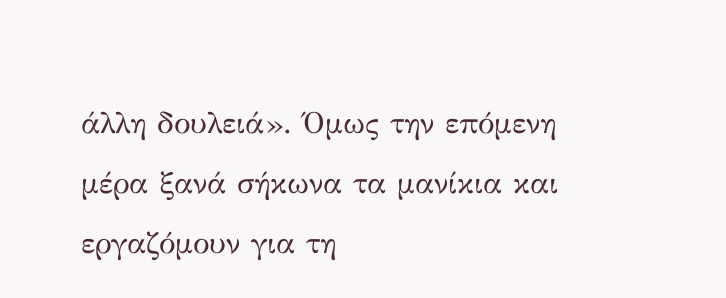άλλη δουλειά». Όμως την επόμενη μέρα ξανά σήκωνα τα μανίκια και εργαζόμουν για τη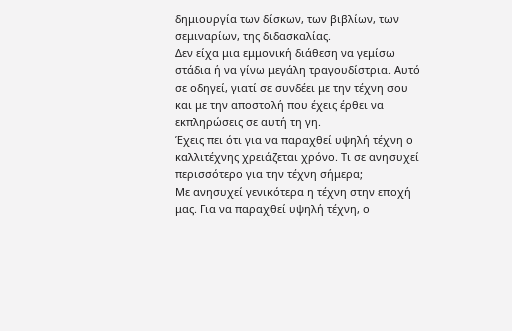δημιουργία των δίσκων, των βιβλίων, των σεμιναρίων, της διδασκαλίας.
Δεν είχα μια εμμονική διάθεση να γεμίσω στάδια ή να γίνω μεγάλη τραγουδίστρια. Αυτό σε οδηγεί, γιατί σε συνδέει με την τέχνη σου και με την αποστολή που έχεις έρθει να εκπληρώσεις σε αυτή τη γη.
Έχεις πει ότι για να παραχθεί υψηλή τέχνη ο καλλιτέχνης χρειάζεται χρόνο. Τι σε ανησυχεί περισσότερο για την τέχνη σήμερα;
Με ανησυχεί γενικότερα η τέχνη στην εποχή μας. Για να παραχθεί υψηλή τέχνη, ο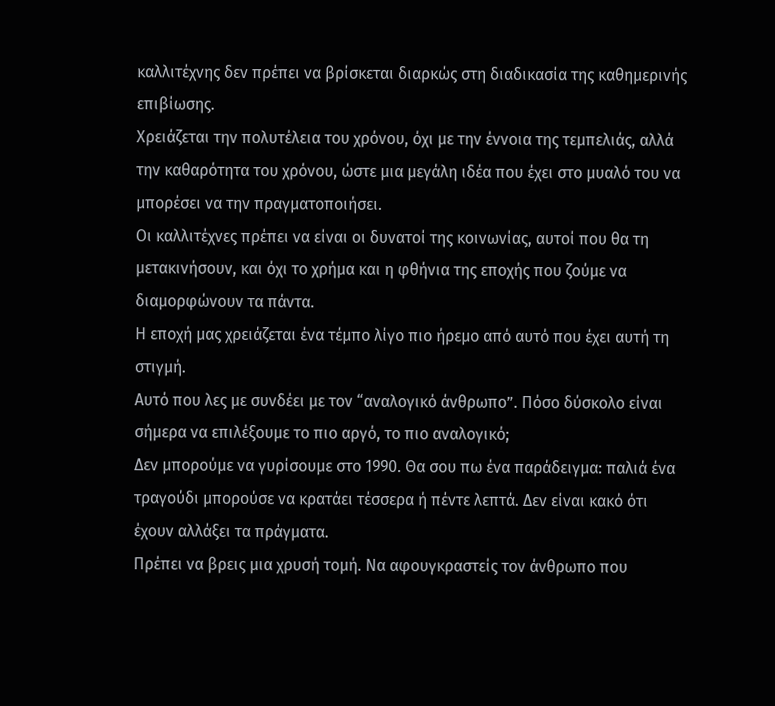καλλιτέχνης δεν πρέπει να βρίσκεται διαρκώς στη διαδικασία της καθημερινής επιβίωσης.
Χρειάζεται την πολυτέλεια του χρόνου, όχι με την έννοια της τεμπελιάς, αλλά την καθαρότητα του χρόνου, ώστε μια μεγάλη ιδέα που έχει στο μυαλό του να μπορέσει να την πραγματοποιήσει.
Οι καλλιτέχνες πρέπει να είναι οι δυνατοί της κοινωνίας, αυτοί που θα τη μετακινήσουν, και όχι το χρήμα και η φθήνια της εποχής που ζούμε να διαμορφώνουν τα πάντα.
Η εποχή μας χρειάζεται ένα τέμπο λίγο πιο ήρεμο από αυτό που έχει αυτή τη στιγμή.
Αυτό που λες με συνδέει με τον “αναλογικό άνθρωπο”. Πόσο δύσκολο είναι σήμερα να επιλέξουμε το πιο αργό, το πιο αναλογικό;
Δεν μπορούμε να γυρίσουμε στο 1990. Θα σου πω ένα παράδειγμα: παλιά ένα τραγούδι μπορούσε να κρατάει τέσσερα ή πέντε λεπτά. Δεν είναι κακό ότι έχουν αλλάξει τα πράγματα.
Πρέπει να βρεις μια χρυσή τομή. Να αφουγκραστείς τον άνθρωπο που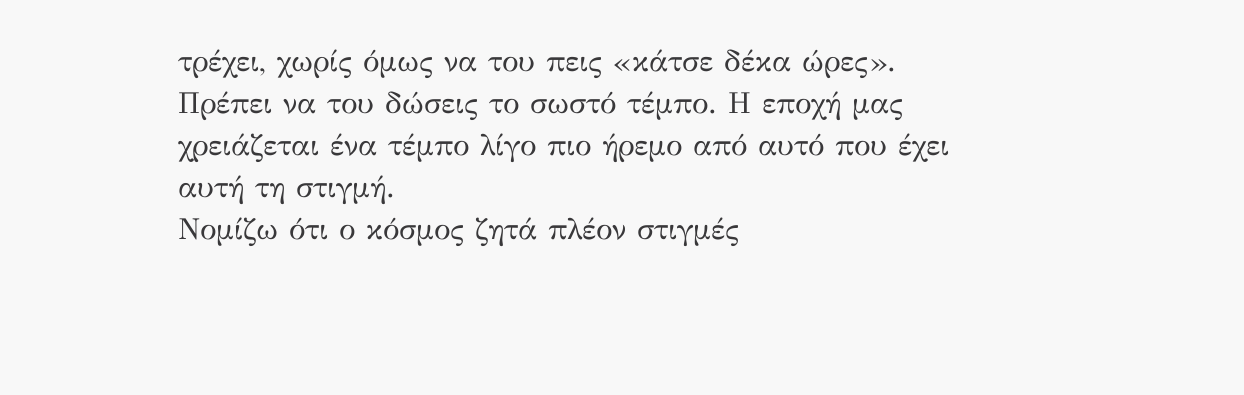τρέχει, χωρίς όμως να του πεις «κάτσε δέκα ώρες». Πρέπει να του δώσεις το σωστό τέμπο. Η εποχή μας χρειάζεται ένα τέμπο λίγο πιο ήρεμο από αυτό που έχει αυτή τη στιγμή.
Νομίζω ότι ο κόσμος ζητά πλέον στιγμές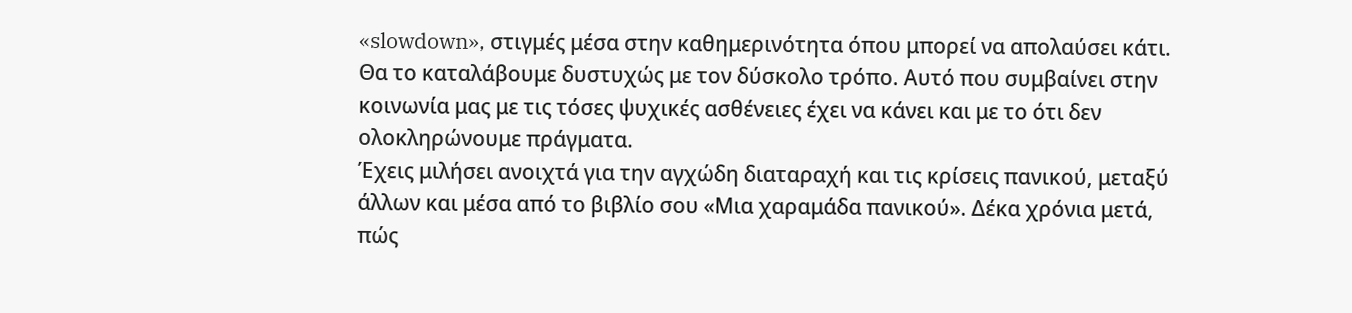«slowdown», στιγμές μέσα στην καθημερινότητα όπου μπορεί να απολαύσει κάτι. Θα το καταλάβουμε δυστυχώς με τον δύσκολο τρόπο. Αυτό που συμβαίνει στην κοινωνία μας με τις τόσες ψυχικές ασθένειες έχει να κάνει και με το ότι δεν ολοκληρώνουμε πράγματα.
Έχεις μιλήσει ανοιχτά για την αγχώδη διαταραχή και τις κρίσεις πανικού, μεταξύ άλλων και μέσα από το βιβλίο σου «Μια χαραμάδα πανικού». Δέκα χρόνια μετά, πώς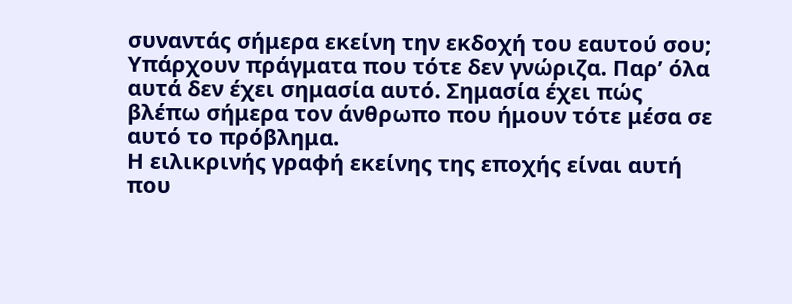συναντάς σήμερα εκείνη την εκδοχή του εαυτού σου;
Υπάρχουν πράγματα που τότε δεν γνώριζα. Παρ’ όλα αυτά δεν έχει σημασία αυτό. Σημασία έχει πώς βλέπω σήμερα τον άνθρωπο που ήμουν τότε μέσα σε αυτό το πρόβλημα.
Η ειλικρινής γραφή εκείνης της εποχής είναι αυτή που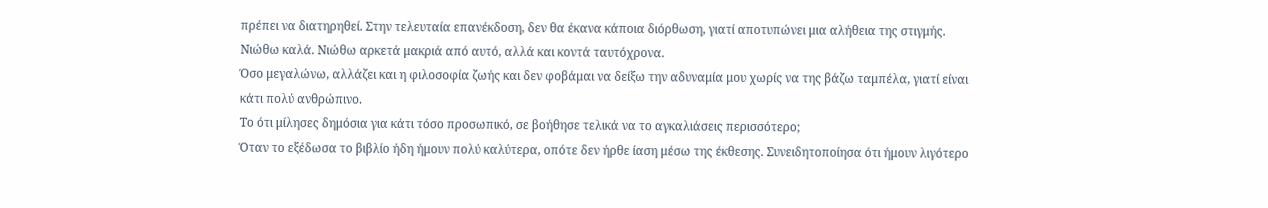πρέπει να διατηρηθεί. Στην τελευταία επανέκδοση, δεν θα έκανα κάποια διόρθωση, γιατί αποτυπώνει μια αλήθεια της στιγμής.
Νιώθω καλά. Νιώθω αρκετά μακριά από αυτό, αλλά και κοντά ταυτόχρονα.
Όσο μεγαλώνω, αλλάζει και η φιλοσοφία ζωής και δεν φοβάμαι να δείξω την αδυναμία μου χωρίς να της βάζω ταμπέλα, γιατί είναι κάτι πολύ ανθρώπινο.
Το ότι μίλησες δημόσια για κάτι τόσο προσωπικό, σε βοήθησε τελικά να το αγκαλιάσεις περισσότερο;
Όταν το εξέδωσα το βιβλίο ήδη ήμουν πολύ καλύτερα, οπότε δεν ήρθε ίαση μέσω της έκθεσης. Συνειδητοποίησα ότι ήμουν λιγότερο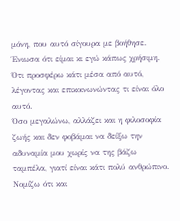μόνη, που αυτό σίγουρα με βοήθησε. Ένιωσα ότι είμαι κι εγώ κάπως χρήσιμη. Ότι προσφέρω κάτι μέσα από αυτό, λέγοντας και επικοινωνώντας τι είναι όλο αυτό.
Όσο μεγαλώνω, αλλάζει και η φιλοσοφία ζωής και δεν φοβάμαι να δείξω την αδυναμία μου χωρίς να της βάζω ταμπέλα, γιατί είναι κάτι πολύ ανθρώπινο. Νομίζω ότι και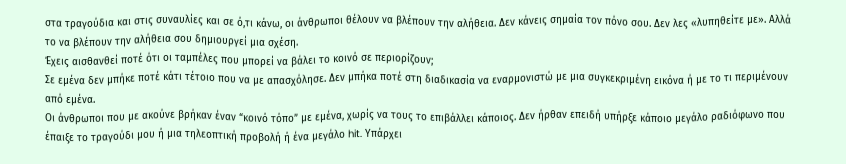στα τραγούδια και στις συναυλίες και σε ό,τι κάνω, οι άνθρωποι θέλουν να βλέπουν την αλήθεια. Δεν κάνεις σημαία τον πόνο σου. Δεν λες «λυπηθείτε με». Αλλά το να βλέπουν την αλήθεια σου δημιουργεί μια σχέση.
Έχεις αισθανθεί ποτέ ότι οι ταμπέλες που μπορεί να βάλει το κοινό σε περιορίζουν;
Σε εμένα δεν μπήκε ποτέ κάτι τέτοιο που να με απασχόλησε. Δεν μπήκα ποτέ στη διαδικασία να εναρμονιστώ με μια συγκεκριμένη εικόνα ή με το τι περιμένουν από εμένα.
Οι άνθρωποι που με ακούνε βρήκαν έναν “κοινό τόπο” με εμένα, χωρίς να τους το επιβάλλει κάποιος. Δεν ήρθαν επειδή υπήρξε κάποιο μεγάλο ραδιόφωνο που έπαιξε το τραγούδι μου ή μια τηλεοπτική προβολή ή ένα μεγάλο hit. Υπάρχει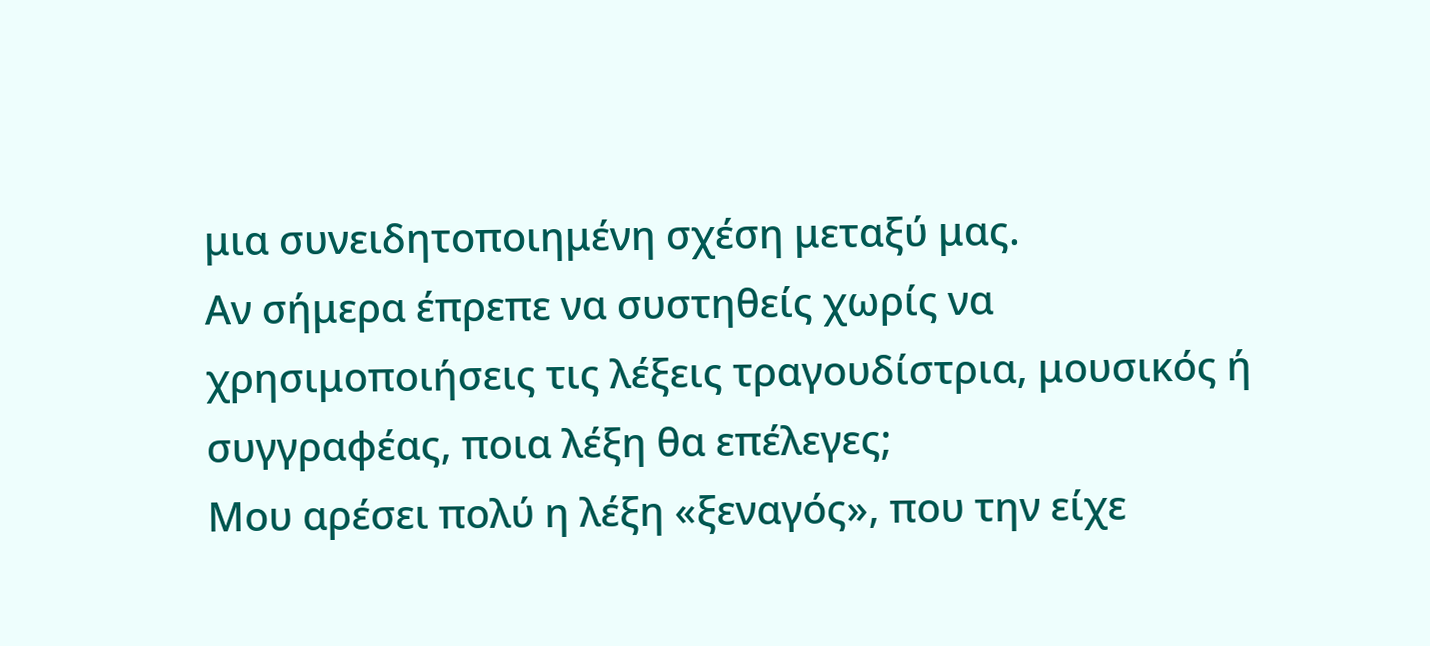μια συνειδητοποιημένη σχέση μεταξύ μας.
Αν σήμερα έπρεπε να συστηθείς χωρίς να χρησιμοποιήσεις τις λέξεις τραγουδίστρια, μουσικός ή συγγραφέας, ποια λέξη θα επέλεγες;
Μου αρέσει πολύ η λέξη «ξεναγός», που την είχε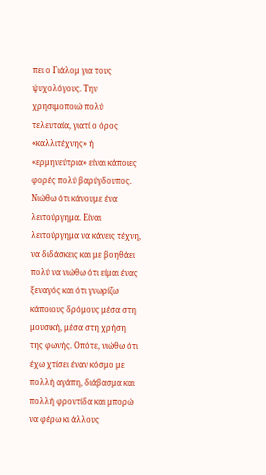πει ο Γιάλομ για τους ψυχολόγους. Την χρησιμοποιώ πολύ τελευταία, γιατί ο όρος «καλλιτέχνης» ή «ερμηνεύτρια» είναι κάποιες φορές πολύ βαρύγδουπος.
Νιώθω ότι κάνουμε ένα λειτούργημα. Είναι λειτούργημα να κάνεις τέχνη, να διδάσκεις και με βοηθάει πολύ να νιώθω ότι είμαι ένας ξεναγός και ότι γνωρίζω κάποιους δρόμους μέσα στη μουσική, μέσα στη χρήση της φωνής. Οπότε, νιώθω ότι έχω χτίσει έναν κόσμο με πολλή αγάπη, διάβασμα και πολλή φροντίδα και μπορώ να φέρω κι άλλους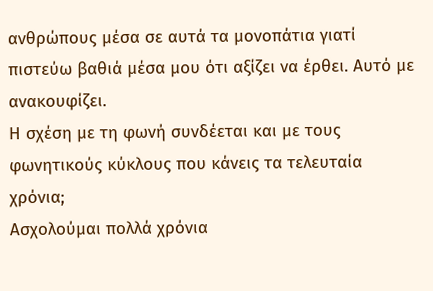ανθρώπους μέσα σε αυτά τα μονοπάτια γιατί πιστεύω βαθιά μέσα μου ότι αξίζει να έρθει. Αυτό με ανακουφίζει.
Η σχέση με τη φωνή συνδέεται και με τους φωνητικούς κύκλους που κάνεις τα τελευταία χρόνια;
Ασχολούμαι πολλά χρόνια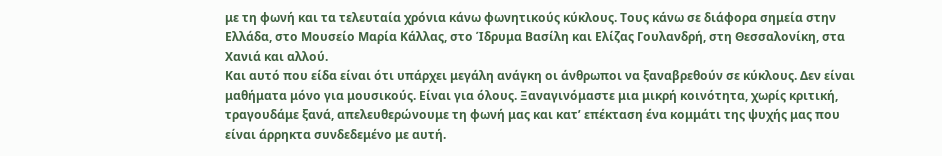με τη φωνή και τα τελευταία χρόνια κάνω φωνητικούς κύκλους. Τους κάνω σε διάφορα σημεία στην Ελλάδα, στο Μουσείο Μαρία Κάλλας, στο Ίδρυμα Βασίλη και Ελίζας Γουλανδρή, στη Θεσσαλονίκη, στα Χανιά και αλλού.
Και αυτό που είδα είναι ότι υπάρχει μεγάλη ανάγκη οι άνθρωποι να ξαναβρεθούν σε κύκλους. Δεν είναι μαθήματα μόνο για μουσικούς. Είναι για όλους. Ξαναγινόμαστε μια μικρή κοινότητα, χωρίς κριτική, τραγουδάμε ξανά, απελευθερώνουμε τη φωνή μας και κατ’ επέκταση ένα κομμάτι της ψυχής μας που είναι άρρηκτα συνδεδεμένο με αυτή.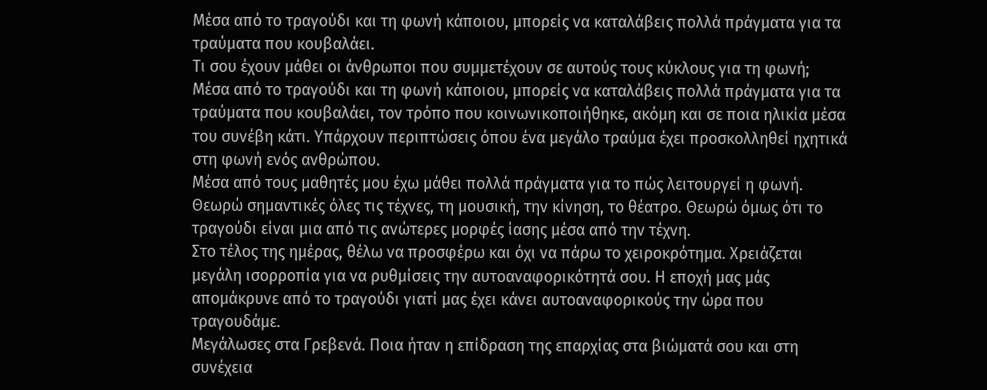Μέσα από το τραγούδι και τη φωνή κάποιου, μπορείς να καταλάβεις πολλά πράγματα για τα τραύματα που κουβαλάει.
Τι σου έχουν μάθει οι άνθρωποι που συμμετέχουν σε αυτούς τους κύκλους για τη φωνή;
Μέσα από το τραγούδι και τη φωνή κάποιου, μπορείς να καταλάβεις πολλά πράγματα για τα τραύματα που κουβαλάει, τον τρόπο που κοινωνικοποιήθηκε, ακόμη και σε ποια ηλικία μέσα του συνέβη κάτι. Υπάρχουν περιπτώσεις όπου ένα μεγάλο τραύμα έχει προσκολληθεί ηχητικά στη φωνή ενός ανθρώπου.
Μέσα από τους μαθητές μου έχω μάθει πολλά πράγματα για το πώς λειτουργεί η φωνή. Θεωρώ σημαντικές όλες τις τέχνες, τη μουσική, την κίνηση, το θέατρο. Θεωρώ όμως ότι το τραγούδι είναι μια από τις ανώτερες μορφές ίασης μέσα από την τέχνη.
Στο τέλος της ημέρας, θέλω να προσφέρω και όχι να πάρω το χειροκρότημα. Χρειάζεται μεγάλη ισορροπία για να ρυθμίσεις την αυτοαναφορικότητά σου. Η εποχή μας μάς απομάκρυνε από το τραγούδι γιατί μας έχει κάνει αυτοαναφορικούς την ώρα που τραγουδάμε.
Μεγάλωσες στα Γρεβενά. Ποια ήταν η επίδραση της επαρχίας στα βιώματά σου και στη συνέχεια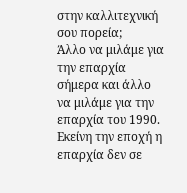στην καλλιτεχνική σου πορεία;
Άλλο να μιλάμε για την επαρχία σήμερα και άλλο να μιλάμε για την επαρχία του 1990. Εκείνη την εποχή η επαρχία δεν σε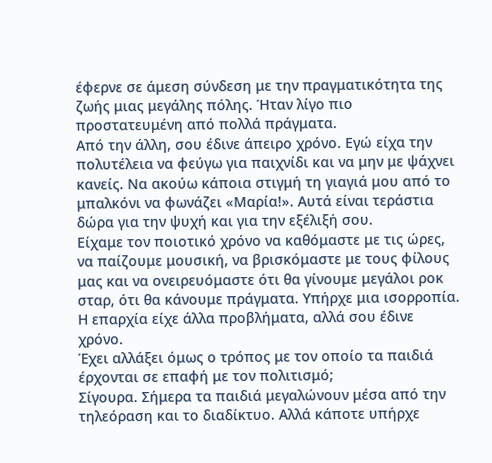έφερνε σε άμεση σύνδεση με την πραγματικότητα της ζωής μιας μεγάλης πόλης. Ήταν λίγο πιο προστατευμένη από πολλά πράγματα.
Από την άλλη, σου έδινε άπειρο χρόνο. Εγώ είχα την πολυτέλεια να φεύγω για παιχνίδι και να μην με ψάχνει κανείς. Να ακούω κάποια στιγμή τη γιαγιά μου από το μπαλκόνι να φωνάζει «Μαρία!». Αυτά είναι τεράστια δώρα για την ψυχή και για την εξέλιξή σου.
Είχαμε τον ποιοτικό χρόνο να καθόμαστε με τις ώρες, να παίζουμε μουσική, να βρισκόμαστε με τους φίλους μας και να ονειρευόμαστε ότι θα γίνουμε μεγάλοι ροκ σταρ, ότι θα κάνουμε πράγματα. Υπήρχε μια ισορροπία. Η επαρχία είχε άλλα προβλήματα, αλλά σου έδινε χρόνο.
Έχει αλλάξει όμως ο τρόπος με τον οποίο τα παιδιά έρχονται σε επαφή με τον πολιτισμό;
Σίγουρα. Σήμερα τα παιδιά μεγαλώνουν μέσα από την τηλεόραση και το διαδίκτυο. Αλλά κάποτε υπήρχε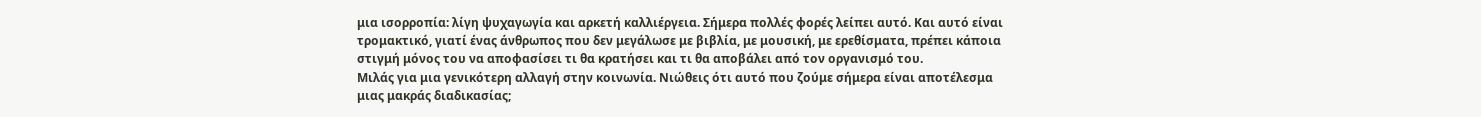μια ισορροπία: λίγη ψυχαγωγία και αρκετή καλλιέργεια. Σήμερα πολλές φορές λείπει αυτό. Και αυτό είναι τρομακτικό, γιατί ένας άνθρωπος που δεν μεγάλωσε με βιβλία, με μουσική, με ερεθίσματα, πρέπει κάποια στιγμή μόνος του να αποφασίσει τι θα κρατήσει και τι θα αποβάλει από τον οργανισμό του.
Μιλάς για μια γενικότερη αλλαγή στην κοινωνία. Νιώθεις ότι αυτό που ζούμε σήμερα είναι αποτέλεσμα μιας μακράς διαδικασίας;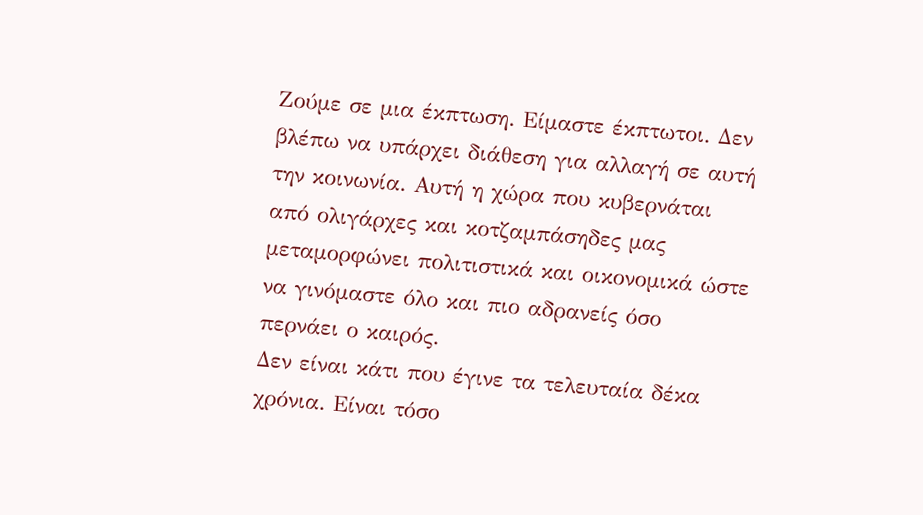Ζούμε σε μια έκπτωση. Είμαστε έκπτωτοι. Δεν βλέπω να υπάρχει διάθεση για αλλαγή σε αυτή την κοινωνία. Αυτή η χώρα που κυβερνάται από ολιγάρχες και κοτζαμπάσηδες μας μεταμορφώνει πολιτιστικά και οικονομικά ώστε να γινόμαστε όλο και πιο αδρανείς όσο περνάει ο καιρός.
Δεν είναι κάτι που έγινε τα τελευταία δέκα χρόνια. Είναι τόσο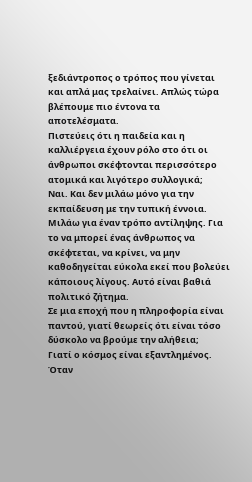ξεδιάντροπος ο τρόπος που γίνεται και απλά μας τρελαίνει. Απλώς τώρα βλέπουμε πιο έντονα τα αποτελέσματα.
Πιστεύεις ότι η παιδεία και η καλλιέργεια έχουν ρόλο στο ότι οι άνθρωποι σκέφτονται περισσότερο ατομικά και λιγότερο συλλογικά;
Ναι. Και δεν μιλάω μόνο για την εκπαίδευση με την τυπική έννοια. Μιλάω για έναν τρόπο αντίληψης. Για το να μπορεί ένας άνθρωπος να σκέφτεται, να κρίνει, να μην καθοδηγείται εύκολα εκεί που βολεύει κάποιους λίγους. Αυτό είναι βαθιά πολιτικό ζήτημα.
Σε μια εποχή που η πληροφορία είναι παντού, γιατί θεωρείς ότι είναι τόσο δύσκολο να βρούμε την αλήθεια;
Γιατί ο κόσμος είναι εξαντλημένος. Όταν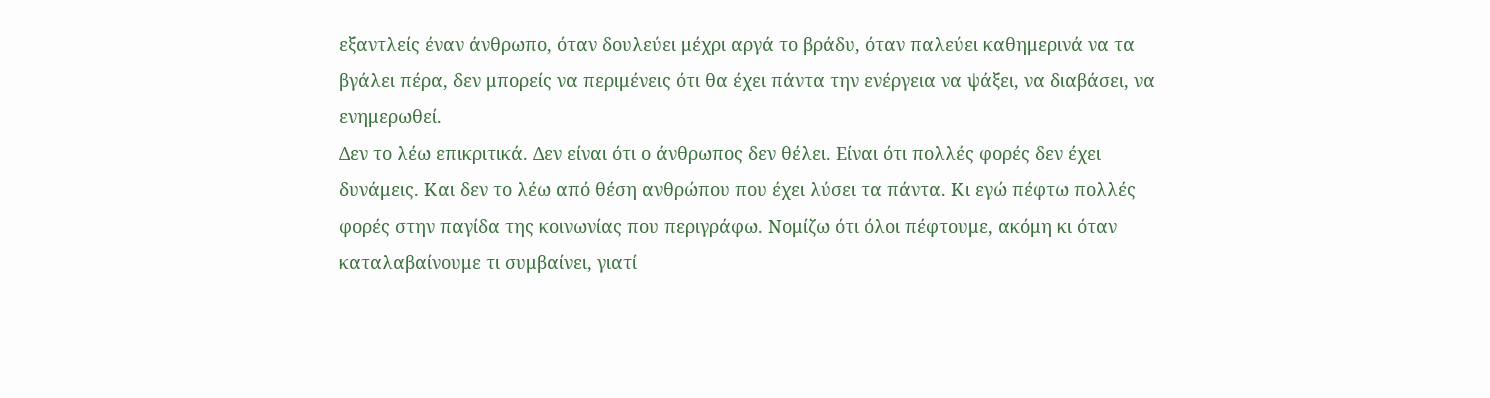εξαντλείς έναν άνθρωπο, όταν δουλεύει μέχρι αργά το βράδυ, όταν παλεύει καθημερινά να τα βγάλει πέρα, δεν μπορείς να περιμένεις ότι θα έχει πάντα την ενέργεια να ψάξει, να διαβάσει, να ενημερωθεί.
Δεν το λέω επικριτικά. Δεν είναι ότι ο άνθρωπος δεν θέλει. Είναι ότι πολλές φορές δεν έχει δυνάμεις. Και δεν το λέω από θέση ανθρώπου που έχει λύσει τα πάντα. Κι εγώ πέφτω πολλές φορές στην παγίδα της κοινωνίας που περιγράφω. Νομίζω ότι όλοι πέφτουμε, ακόμη κι όταν καταλαβαίνουμε τι συμβαίνει, γιατί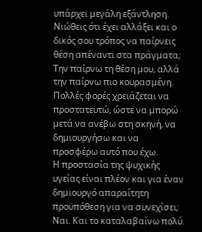υπάρχει μεγάλη εξάντληση.
Νιώθεις ότι έχει αλλάξει και ο δικός σου τρόπος να παίρνεις θέση απέναντι στα πράγματα;
Την παίρνω τη θέση μου, αλλά την παίρνω πιο κουρασμένη. Πολλές φορές χρειάζεται να προστατευτώ, ώστε να μπορώ μετά να ανέβω στη σκηνή, να δημιουργήσω και να προσφέρω αυτό που έχω.
Η προστασία της ψυχικής υγείας είναι πλέον και για έναν δημιουργό απαραίτητη προϋπόθεση για να συνεχίσει;
Ναι. Και το καταλαβαίνω πολύ.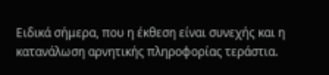Ειδικά σήμερα, που η έκθεση είναι συνεχής και η κατανάλωση αρνητικής πληροφορίας τεράστια.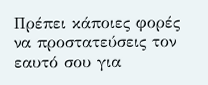Πρέπει κάποιες φορές να προστατεύσεις τον εαυτό σου για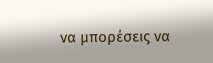να μπορέσεις να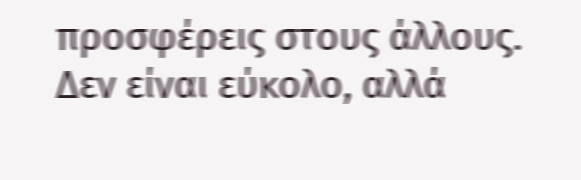προσφέρεις στους άλλους. Δεν είναι εύκολο, αλλά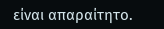είναι απαραίτητο.